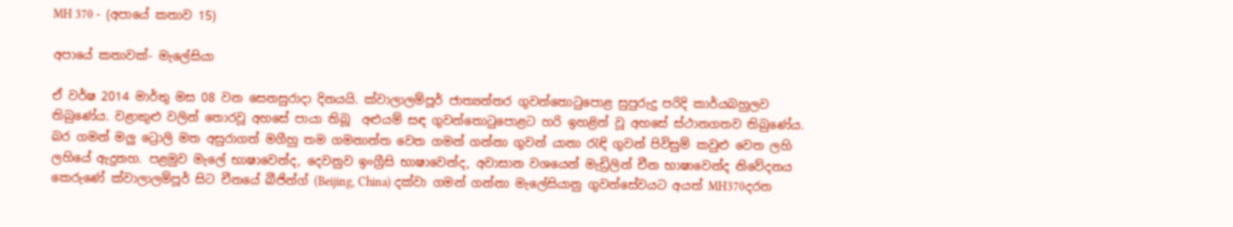MH 370 -  (අපායේ කතාව 15)

අපායේ කතාවක්- මැලේසියා

ඒ වර්ෂ 2014 මාර්තු මස 08 වන සෙනසුරාදා දිනයයි. ක්වාලාලම්පූර් ජාත්‍යන්තර ගුවන්තොටුපොළ සුපුරුදු පරිදි කාර්යබහුලව තිබුණේය. වළාකුළු වලින් තොරවූ අහසේ පායා තිබූ  අළුයම් සඳ ගුවන්තොටුපොළට හරි ඉහළින් වූ අහසේ ස්ථානගතව තිබුණේය. බර ගමන් මලු ට්‍රොලි මත අසුරාගත් මගීහු තම ගමනාන්ත වෙත ගමන් ගන්නා ගුවන් යානා රැඳි ගුවන් පිවිසුම් කවුළු වෙත ලහි ලහියේ ඇදුනහ. පළමුව මැලේ භාෂාවෙන්ද, දෙවනුව ඉංග්‍රීසි භාෂාවෙන්ද, අවාසාන වශයෙන් මැඩ්‍රිලින් චීන භාෂාවෙන්ද නිවේදනය කෙරුණේ ක්වාලාලම්පූර් සිට චීනයේ බීජින්ග් (Beijing, China) දක්වා ගමන් ගන්නා මැලේසියානු ගුවන්සේවයට අයත් MH370දරන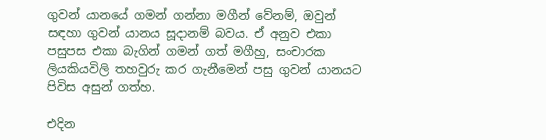ගුවන් යානයේ ගමන් ගන්නා මගීන් වේනම්, ඔවුන් සඳහා ගුවන් යානය සූදානම් බවය. ඒ අනුව එකා පසුපස එකා බැගින් ගමන් ගත් මගීහු, සංචාරක ලියකියවිලි තහවුරු කර ගැනීමෙන් පසු ගුවන් යානයට පිවිස අසුන් ගත්හ.

එදින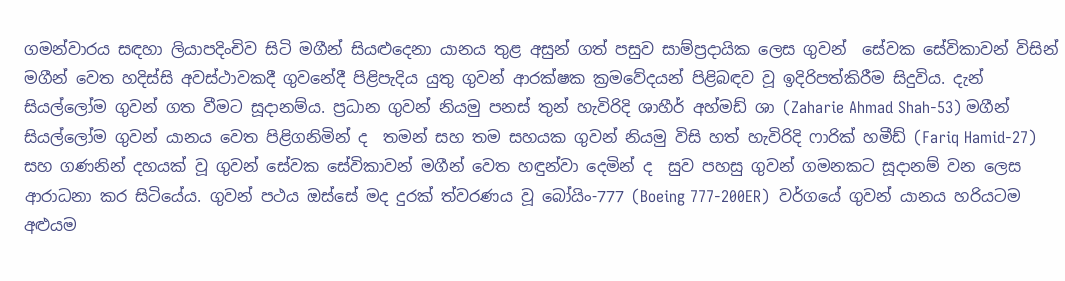ගමන්වාරය සඳහා ලියාපදිංචිව සිටි මගීන් සියළුදෙනා යානය තුළ අසුන් ගත් පසුව සාම්ප්‍රදායික ලෙස ගුවන්  සේවක සේවිකාවන් විසින් මගීන් වෙත හදිස්සි අවස්ථාවකදී ගුවනේදී පිළිපැදිය යුතු ගුවන් ආරක්ෂක ක්‍රමවේදයන් පිළිබඳව වූ ඉදිරිපත්කිරීම සිදුවිය. දැන් සියල්ලෝම ගුවන් ගත වීමට සූදානම්ය. ප්‍රධාන ගුවන් නියමු පනස් තුන් හැවිරිදි ශාහීර් අහ්මඩ් ශා (Zaharie Ahmad Shah-53) මගීන් සියල්ලෝම ගුවන් යානය වෙත පිළිගනිමින් ද  තමන් සහ තම සහයක ගුවන් නියමු විසි හත් හැවිරිදි ෆාරික් හමීඩ් (Fariq Hamid-27) සහ ගණනින් දහයක් වූ ගුවන් සේවක සේවිකාවන් මගීන් වෙත හඳුන්වා දෙමින් ද  සුව පහසු ගුවන් ගමනකට සූදානම් වන ලෙස ආරාධනා කර සිටියේය. ගුවන් පථය ඔස්සේ මද දුරක් ත්වරණය වූ බෝයිං-777 (Boeing 777-200ER)  වර්ගයේ ගුවන් යානය හරියටම අළුයම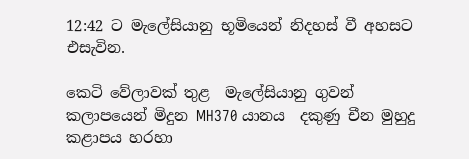12:42 ට මැලේසියානු භූමියෙන් නිදහස් වී අහසට එසැවින.

කෙටි වේලාවක් තුළ  මැලේසියානු ගුවන් කලාපයෙන් මිදුන MH370 යානය  දකුණු චීන මුහුදු කළාපය හරහා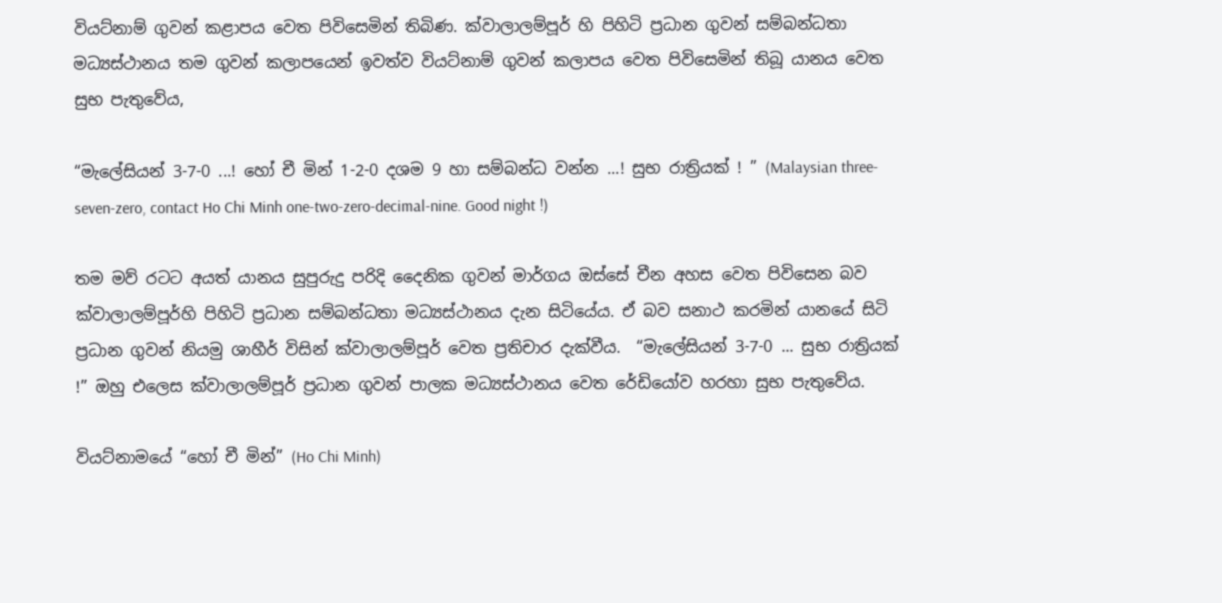වියට්නාම් ගුවන් කළාපය වෙත පිවිසෙමින් තිබිණ. ක්වාලාලම්පූර් හි පිහිටි ප්‍රධාන ගුවන් සම්බන්ධතා මධ්‍යස්ථානය තම ගුවන් කලාපයෙන් ඉවත්ව වියට්නාම් ගුවන් කලාපය වෙත පිවිසෙමින් තිබූ යානය වෙත සුභ පැතුවේය,

“මැලේසියන් 3-7-0 ...! හෝ චී මින් 1-2-0 දශම 9 හා සම්බන්ධ වන්න ...! සුභ රාත්‍රියක් ! ” (Malaysian three-seven-zero, contact Ho Chi Minh one-two-zero-decimal-nine. Good night !)

තම මව් රටට අයත් යානය සුපුරුදු පරිදි දෛනික ගුවන් මාර්ගය ඔස්සේ චීන අහස වෙත පිවිසෙන බව ක්වාලාලම්පූර්හි පිහිටි ප්‍රධාන සම්බන්ධතා මධ්‍යස්ථානය දැන සිටියේය. ඒ බව සනාථ කරමින් යානයේ සිටි ප්‍රධාන ගුවන් නියමු ශාහීර් විසින් ක්වාලාලම්පූර් වෙත ප්‍රතිචාර දැක්වීය.  “මැලේසියන් 3-7-0 ... සුභ රාත්‍රියක් !” ඔහු එලෙස ක්වාලාලම්පූර් ප්‍රධාන ගුවන් පාලක මධ්‍යස්ථානය වෙත රේඩියෝව හරහා සුභ පැතුවේය.

වියට්නාමයේ “හෝ චී මින්” (Ho Chi Minh)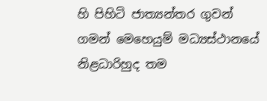හි පිහිටි ජාත්‍යන්තර ගුවන් ගමන් මෙහෙයුම් මධ්‍යස්ථානයේ නිළධාරිහුද තම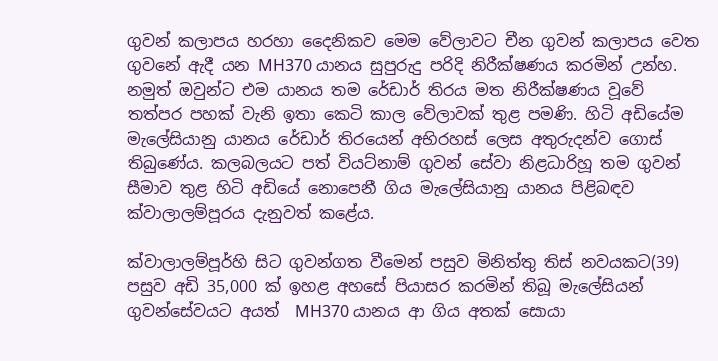ගුවන් කලාපය හරහා දෛනිකව මෙම වේලාවට චීන ගුවන් කලාපය වෙත ගුවනේ ඇදී යන MH370 යානය සුපුරුදු පරිදි නිරීක්ෂණය කරමින් උන්හ. නමුත් ඔවුන්ට එම යානය තම රේඩාර් තිරය මත නිරීක්ෂණය වූවේ තත්පර පහක් වැනි ඉතා කෙටි කාල වේලාවක් තුළ පමණි. හිටි අඩියේම මැලේසියානු යානය රේඩාර් තිරයෙන් අභිරහස් ලෙස අතුරුදන්ව ගොස් තිබුණේය. කලබලයට පත් වියට්නාම් ගුවන් සේවා නිළධාරිහූ තම ගුවන් සීමාව තුළ හිටි අඩියේ නොපෙනී ගිය මැලේසියානු යානය පිළිබඳව ක්වාලාලම්පූරය දැනුවත් කළේය.

ක්වාලාලම්පූර්හි සිට ගුවන්ගත වීමෙන් පසුව මිනිත්තු තිස් නවයකට(39) පසුව අඩි 35,000 ක් ඉහළ අහසේ පියාසර කරමින් තිබූ මැලේසියන් ගුවන්සේවයට අයත්  MH370 යානය ආ ගිය අතක් සොයා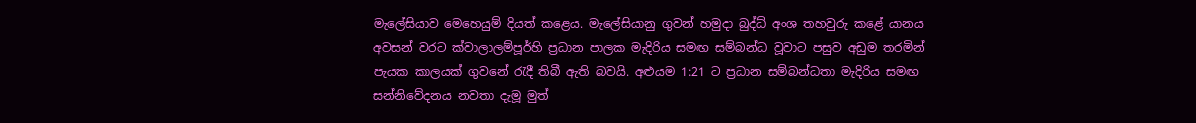මැලේසියාව මෙහෙයුම් දියත් කළෙය. මැලේසියානු ගුවන් හමුදා බුද්ධ් අංශ තහවුරු කළේ යානය අවසන් වරට ක්වාලාලම්පූර්හි ප්‍රධාන පාලක මැදිරිය සමඟ සම්බන්ධ වූවාට පසුව අඩුම තරමින් පැයක කාලයක් ගුවනේ රැදී තිබී ඇති බවයි. අළුයම 1:21 ට ප්‍රධාන සම්බන්ධතා මැදිරිය සමඟ සන්නිවේදනය නවතා දැමූ මුත්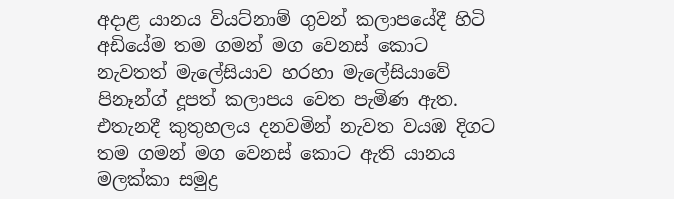අදාළ යානය වියට්නාම් ගුවන් කලාපයේදී හිටි අඩියේම තම ගමන් මග වෙනස් කොට නැවතත් මැලේසියාව හරහා මැලේසියාවේ පිනෑන්ග් දූපත් කලාපය වෙත පැමිණ ඇත. එතැනදී කුතුහලය දනවමින් නැවත වයඹ දිගට තම ගමන් මග වෙනස් කොට ඇති යානය මලක්කා සමුද්‍ර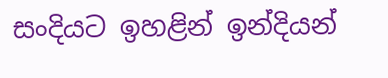සංදියට ඉහළින් ඉන්දියන්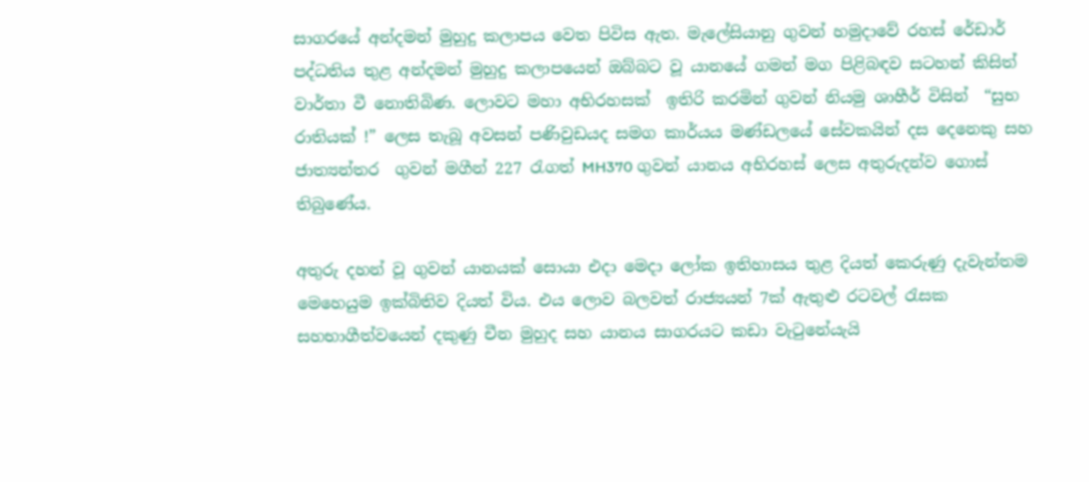සාගරයේ අන්දමන් මුහුදු කලාපය වෙත පිවිස ඇත. මැලේසියානු ගුවන් හමුදාවේ රහස් රේඩාර් පද්ධතිය තුළ අන්දමන් මුහුදු කලාපයෙන් ඔබ්බට වූ යානයේ ගමන් මග පිළිබඳව සටහන් කිසිත් වාර්තා වී නොතිබිණ. ලොවට මහා අභිරහසක්  ඉතිරි කරමින් ගුවන් නියමු ශාහීර් විසින්  “සුභ රාතියක් !” ලෙස තැබූ අවසන් පණිවුඩයද සමග කාර්යය මණ්ඩලයේ සේවකයින් දස දෙනෙකු සහ ජාත්‍යන්තර  ගුවන් මගීන් 227 රැගත් MH370 ගුවන් යානය අභිරහස් ලෙස අතුරුදන්ව ගොස් තිබුණේය.

අතුරු දහන් වූ ගුවන් යානයක් සොයා එදා මෙදා ලෝක ඉතිහාසය තුළ දියත් කෙරුණු දැවැන්තම මෙහෙයුම ඉක්බිතිව දියත් විය. එය ලොව බලවත් රාජ්‍යයන් 7ක් ඇතුළු රටවල් රැසක සහභාගීත්වයෙන් දකුණු චීන මුහුද සහ යානය සාගරයට කඩා වැටුනේයැයි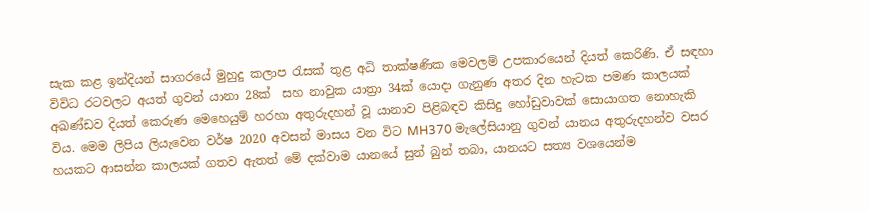සැක කළ ඉන්දියන් සාගරයේ මුහුදු කලාප රැසක් තුළ අධි තාක්ෂණික මෙවලම් උපකාරයෙන් දියත් කෙරිණි. ඒ සඳහා විවිධ රටවලට අයත් ගුවන් යානා 28ක්  සහ නාවුක යාත්‍රා 34ක් යොදා ගැනුණ අතර දින හැටක පමණ කාලයක් අඛණ්ඩව දියත් කෙරුණ මෙහෙයුම් හරහා අතුරුදහන් වූ යානාව පිළිබඳව කිසිදු හෝඩුවාවක් සොයාගත නොහැකි විය. මෙම ලිපිය ලියැවෙන වර්ෂ 2020 අවසන් මාසය වන විට MH370 මැලේසියානු ගුවන් යානය අතුරුදහන්ව වසර හයකට ආසන්න කාලයක් ගතව ඇතත් මේ දක්වාම යානයේ සුන් බුන් තබා, යානයට සත්‍ය වශයෙන්ම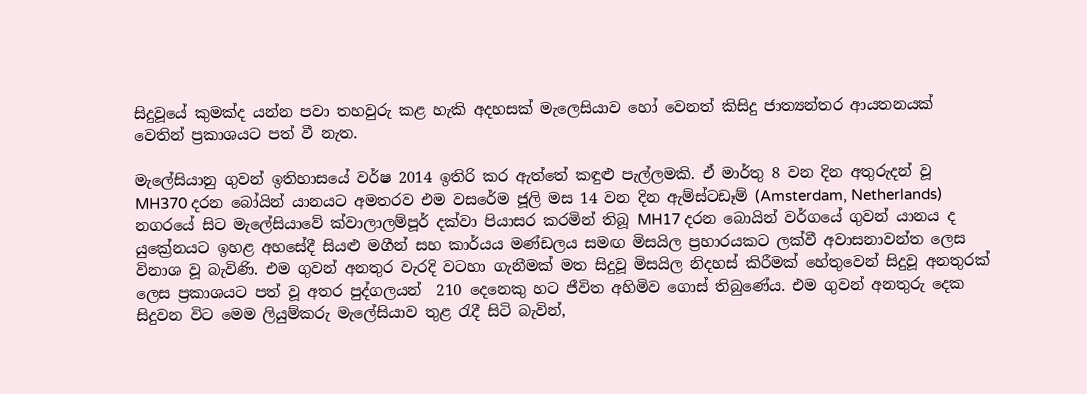සිදුවූයේ කුමක්ද යන්න පවා තහවුරු කළ හැකි අදහසක් මැලෙසියාව හෝ වෙනත් කිසිදු ජාත්‍යන්තර ආයතනයක් වෙතින් ප්‍රකාශයට පත් වී නැත.

මැලේසියානු ගුවන් ඉතිහාසයේ වර්ෂ 2014 ඉතිරි කර ඇත්තේ කඳුළු පැල්ලමකි. ඒ මාර්තු 8 වන දින අතුරුදන් වූ MH370 දරන බෝයින් යානයට අමතරව එම වසරේම ජූලි මස 14 වන දින ඇම්ස්ටඩෑම් (Amsterdam, Netherlands) නගරයේ සිට මැලේසියාවේ ක්වාලාලම්පූර් දක්වා පියාසර කරමින් තිබූ MH17 දරන බොයින් වර්ගයේ ගුවන් යානය ද යුක්‍රේනයට ඉහළ අහසේදී සියළු මගීන් සහ කාර්යය මණ්ඩලය සමඟ මිසයිල ප්‍රහාරයකට ලක්වී අවාසනාවන්ත ලෙස විනාශ වූ බැවිණි. එම ගුවන් අනතුර වැරදි වටහා ගැනීමක් මත සිදුවූ මිසයිල නිදහස් කිරීමක් හේතුවෙන් සිදුවූ අනතුරක් ලෙස ප්‍රකාශයට පත් වූ අතර පුද්ගලයන්  210 දෙනෙකු හට ජීවිත අහිමිව ගොස් තිබුණේය. එම ගුවන් අනතුරු දෙක සිදුවන විට මෙම ලියුම්කරු මැලේසියාව තුළ රැදී සිටි බැවින්,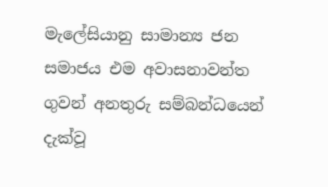මැලේසියානු සාමාන්‍ය ජන සමාජය එම අවාසනාවන්ත ගුවන් අනතුරු සම්බන්ධයෙන් දැක්වූ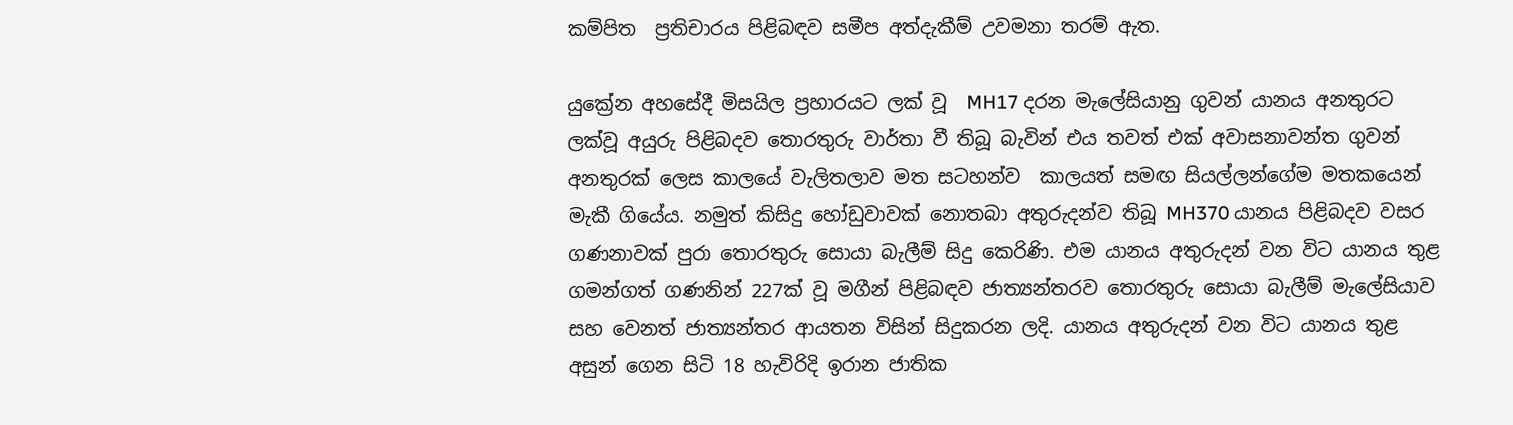කම්පිත  ප්‍රතිචාරය පිළිබඳව සමීප අත්දැකීම් උවමනා තරම් ඇත.

යුක්‍රේන අහසේදී මිසයිල ප්‍රහාරයට ලක් වූ  MH17 දරන මැලේසියානු ගුවන් යානය අනතුරට ලක්වූ අයුරු පිළිබදව තොරතුරු වාර්තා වී තිබූ බැවින් එය තවත් එක් අවාසනාවන්ත ගුවන් අනතුරක් ලෙස කාලයේ වැලිතලාව මත සටහන්ව  කාලයත් සමඟ සියල්ලන්ගේම මතකයෙන් මැකී ගියේය. නමුත් කිසිදු හෝඩුවාවක් නොතබා අතුරුදන්ව තිබූ MH370 යානය පිළිබදව වසර ගණනාවක් පුරා තොරතුරු සොයා බැලීම් සිදු කෙරිණි. එම යානය අතුරුදන් වන විට යානය තුළ ගමන්ගත් ගණනින් 227ක් වූ මගීන් පිළිබඳව ජාත්‍යන්තරව තොරතුරු සොයා බැලීම් මැලේසියාව සහ වෙනත් ජාත්‍යන්තර ආයතන විසින් සිදුකරන ලදි. යානය අතුරුදන් වන විට යානය තුළ අසුන් ගෙන සිටි 18 හැවිරිදි ඉරාන ජාතික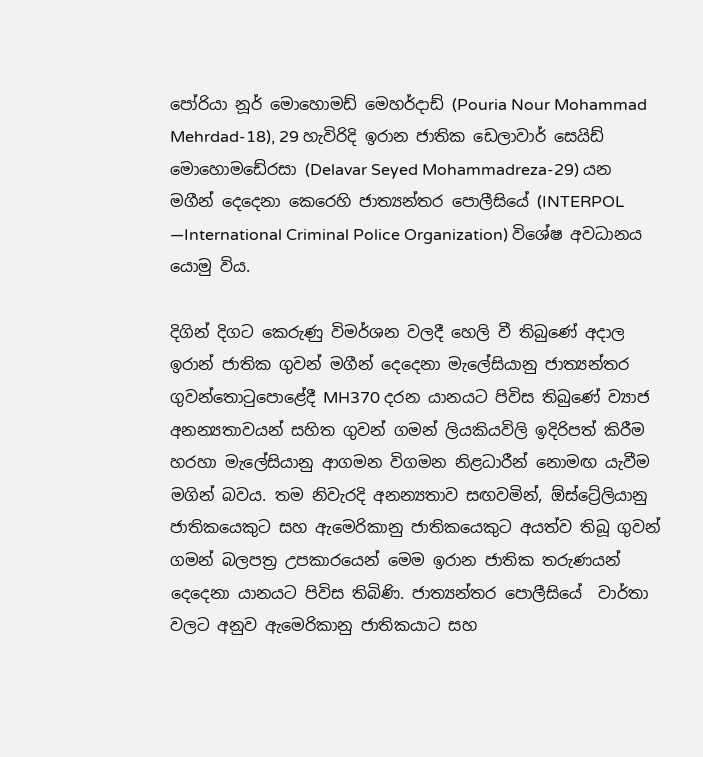පෝරියා නූර් මොහොමඩ් මෙහර්දාඩ් (Pouria Nour Mohammad Mehrdad-18), 29 හැවිරිදි ඉරාන ජාතික ඩෙලාවාර් සෙයිඩ් මොහොමඩේ‍රසා (Delavar Seyed Mohammadreza-29) යන මගීන් දෙදෙනා කෙරෙහි ජාත්‍යන්තර පොලීසියේ (INTERPOL —International Criminal Police Organization) විශේෂ අවධානය යොමු විය.

දිගින් දිගට කෙරුණු විමර්ශන වලදී හෙලි වී තිබුණේ අදාල ඉරාන් ජාතික ගුවන් මගීන් දෙදෙනා මැලේසියානු ජාත්‍යන්තර ගුවන්තොටුපොළේදී MH370 දරන යානයට පිවිස තිබුණේ ව්‍යාජ අනන්‍යතාවයන් සහිත ගුවන් ගමන් ලියකියවිලි ඉදිරිපත් කිරීම හරහා මැලේසියානු ආගමන විගමන නිළධාරීන් නොමඟ යැවීම මගින් බවය. තම නිවැරදි අනන්‍යතාව සඟවමින්, ඕස්ට්‍රේලියානු ජාතිකයෙකුට සහ ඇමෙරිකානු ජාතිකයෙකුට අයත්ව තිබූ ගුවන් ගමන් බලපත්‍ර උපකාරයෙන් මෙම ඉරාන ජාතික තරුණයන් දෙදෙනා යානයට පිවිස තිබිණි. ජාත්‍යන්තර පොලීසියේ  වාර්තා වලට අනුව ඇමෙරිකානු ජාතිකයාට සහ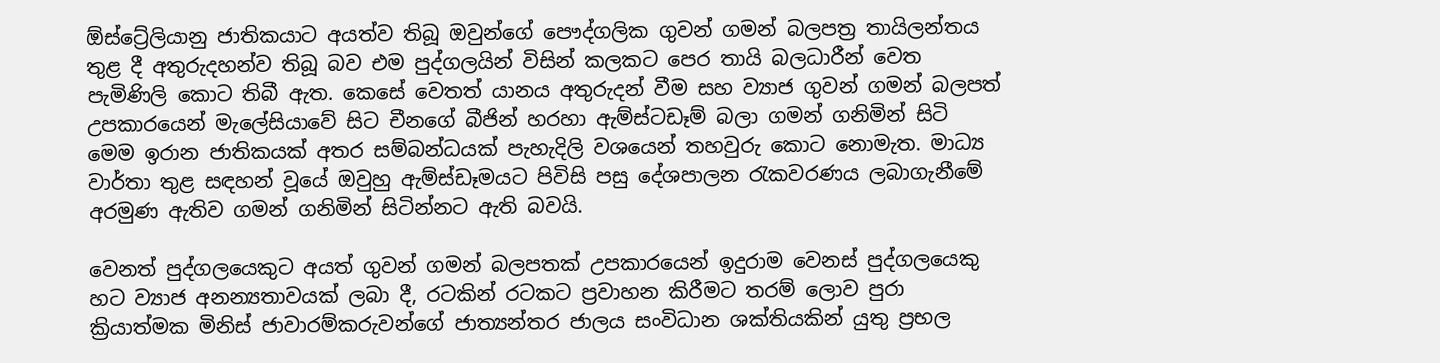ඕස්ට්‍රේලියානු ජාතිකයාට අයත්ව තිබූ ඔවුන්ගේ පෞද්ගලික ගුවන් ගමන් බලපත්‍ර තායිලන්තය තුළ දී අතුරුදහන්ව තිබූ බව එම පුද්ගලයින් විසින් කලකට පෙර තායි බලධාරීන් වෙත පැමිණිලි කොට තිබී ඇත. කෙසේ වෙතත් යානය අතුරුදන් වීම සහ ව්‍යාජ ගුවන් ගමන් බලපත් උපකාරයෙන් මැලේසියාවේ සිට චීනගේ බීජින් හරහා ඇම්ස්ටඩෑම් බලා ගමන් ගනිමින් සිටි මෙම ඉරාන ජාතිකයක් අතර සම්බන්ධයක් පැහැදිලි වශයෙන් තහවුරු කොට නොමැත. මාධ්‍ය වාර්තා තුළ සඳහන් වූයේ ඔවුහු ඇම්ස්ඩෑමයට පිවිසි පසු දේශපාලන රැකවරණය ලබාගැනීමේ අරමුණ ඇතිව ගමන් ගනිමින් සිටින්නට ඇති බවයි.

වෙනත් පුද්ගලයෙකුට අයත් ගුවන් ගමන් බලපතක් උපකාරයෙන් ඉදුරාම වෙනස් පුද්ගලයෙකු හට ව්‍යාජ අනන්‍යතාවයක් ලබා දී, රටකින් රටකට ප්‍රවාහන කිරීමට තරම් ලොව පුරා ක්‍රියාත්මක මිනිස් ජාවාරම්කරුවන්ගේ ජාත්‍යන්තර ජාලය සංවිධාන ශක්තියකින් යුතු ප්‍රභල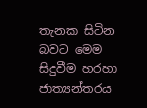තැනක සිටින බවට මෙම සිදුවීම හරහා ජාත්‍යන්තරය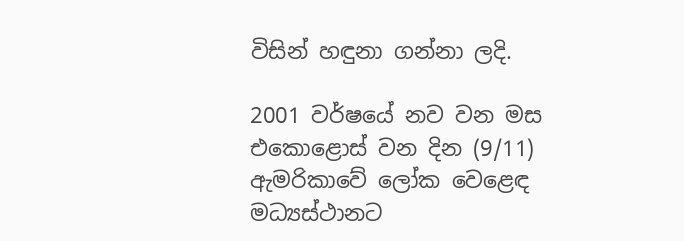විසින් හඳුනා ගන්නා ලදි.

2001 වර්ෂයේ නව වන මස එකොළොස් වන දින (9/11) ඇමරිකාවේ ලෝක වෙළෙඳ මධ්‍යස්ථානට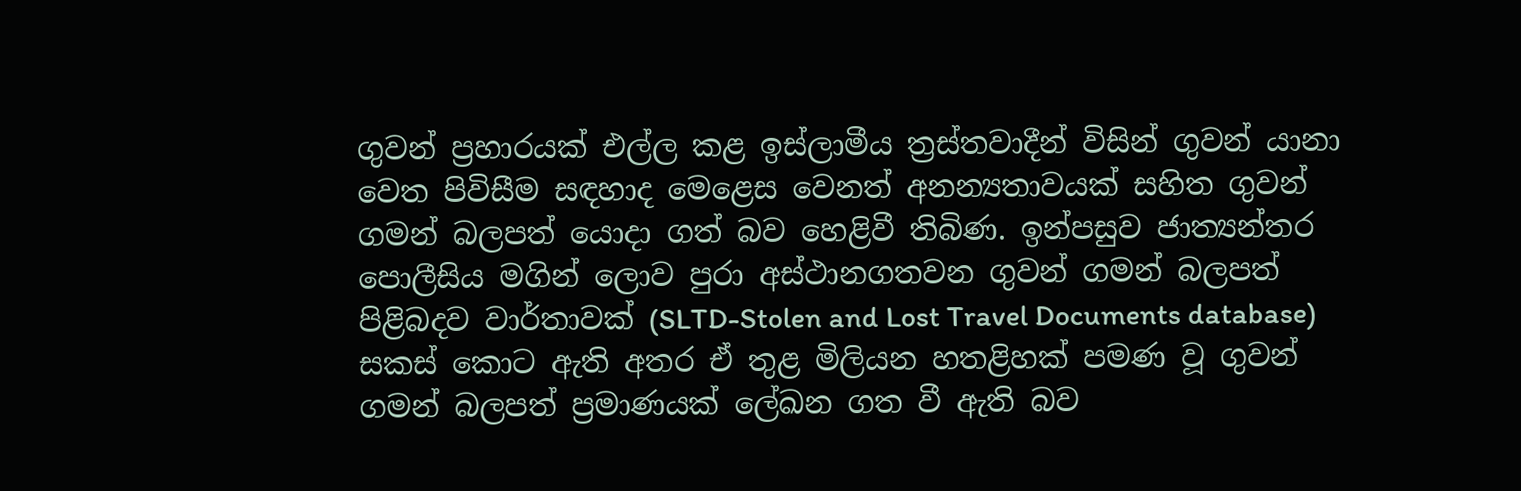ගුවන් ප්‍රහාරයක් එල්ල කළ ඉස්ලාමීය ත්‍රස්තවාදීන් විසින් ගුවන් යානා වෙත පිවිසීම සඳහාද මෙළෙස වෙනත් අනන්‍යතාවයක් සහිත ගුවන් ගමන් බලපත් යොදා ගත් බව හෙළිවී තිබිණ. ඉන්පසුව ජාත්‍යන්තර පොලීසිය මගින් ලොව පුරා අස්ථානගතවන ගුවන් ගමන් බලපත් පිළිබදව වාර්තාවක් (SLTD-Stolen and Lost Travel Documents database) සකස් කොට ඇති අතර ඒ තුළ මිලියන හතළිහක් පමණ වූ ගුවන් ගමන් බලපත් ප්‍රමාණයක් ලේඛන ගත වී ඇති බව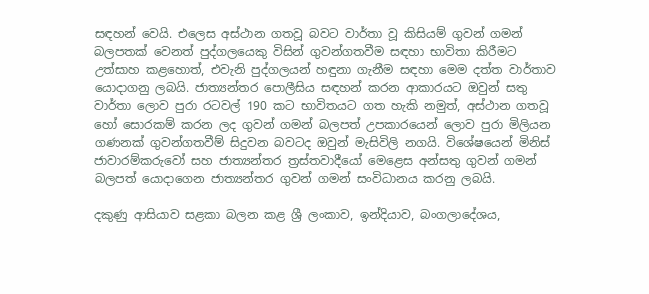සඳහන් වෙයි. එලෙස අස්ථාන ගතවූ බවට වාර්තා වූ කිසියම් ගුවන් ගමන් බලපතක් වෙනත් පුද්ගලයෙකු විසින් ගුවන්ගතවීම සඳහා භාවිතා කිරීමට උත්සාහ කළහොත්, එවැනි පුද්ගලයන් හඳුනා ගැනීම සඳහා මෙම දත්ත වාර්තාව යොදාගනු ලබයි. ජාත්‍යන්තර පොලීසිය සඳහන් කරන ආකාරයට ඔවුන් සතු වාර්තා ලොව පුරා රටවල් 190 කට භාවිතයට ගත හැකි නමුත්, අස්ථාන ගතවූ හෝ සොරකම් කරන ලද ගුවන් ගමන් බලපත් උපකාරයෙන් ලොව පුරා මිලියන ගණනක් ගුවන්ගතවීම් සිදුවන බවටද ඔවුන් මැසිවිලි නගයි. විශේෂයෙන් මිනිස් ජාවාරම්කරුවෝ සහ ජාත්‍යන්තර ත්‍රස්තවාදීයෝ මෙළෙස අන්සතු ගුවන් ගමන් බලපත් යොදාගෙන ජාත්‍යන්තර ගුවන් ගමන් සංවිධානය කරනු ලබයි.

දකුණු ආසියාව සළකා බලන කළ ශ්‍රී ලංකාව, ඉන්දියාව, බංගලාදේශය,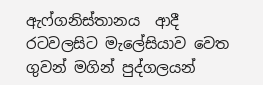ඇෆ්ගනිස්තානය  ආදී රටවලසිට මැලේසියාව වෙත ගුවන් මගින් පුද්ගලයන්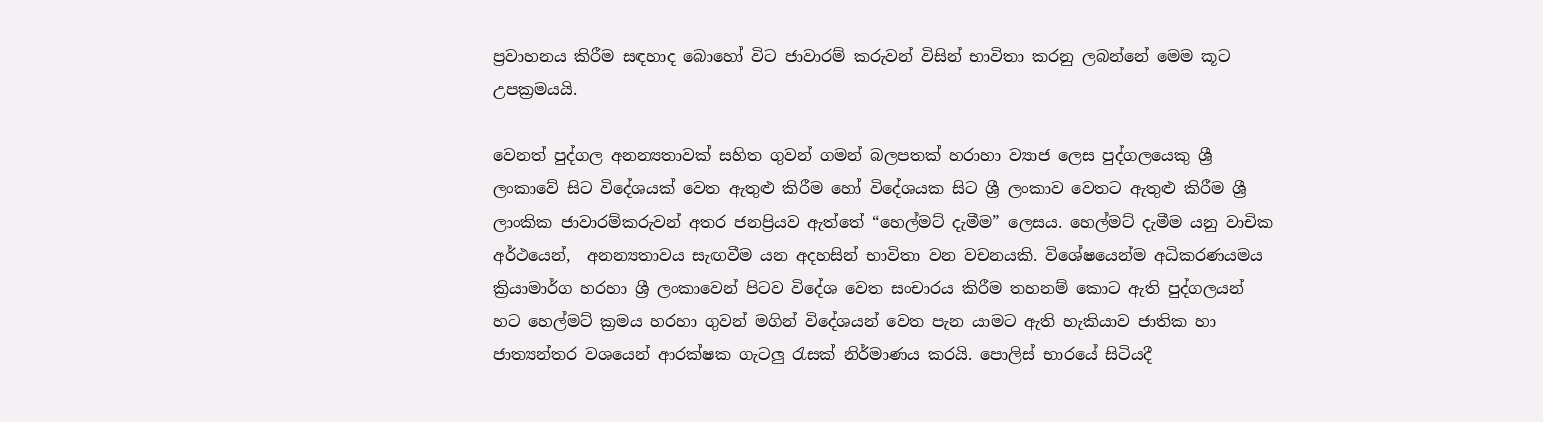ප්‍රවාහනය කිරීම සඳහාද බොහෝ විට ජාවාරම් කරුවන් විසින් භාවිතා කරනු ලබන්නේ මෙම කූට උපක්‍රමයයි.

වෙනත් පුද්ගල අනන්‍යතාවක් සහිත ගුවන් ගමන් බලපතක් හරාහා ව්‍යාජ ලෙස පුද්ගලයෙකු ශ්‍රී ලංකාවේ සිට විදේශයක් වෙත ඇතුළු කිරීම හෝ විදේශයක සිට ශ්‍රී ලංකාව වෙතට ඇතුළු කිරීම ශ්‍රී ලාංකික ජාවාරම්කරුවන් අතර ජනප්‍රියව ඇත්තේ “හෙල්මට් දැමීම” ලෙසය. හෙල්මට් දැමීම යනු වාචික අර්ථයෙන්,  අනන්‍යතාවය සැඟවීම යන අදහසින් භාවිතා වන වචනයකි. විශේෂයෙන්ම අධිකරණයමය ක්‍රියාමාර්ග හරහා ශ්‍රී ලංකාවෙන් පිටව විදේශ වෙත සංචාරය කිරීම තහනම් කොට ඇති පුද්ගලයන් හට හෙල්මට් ක්‍රමය හරහා ගුවන් මගින් විදේශයන් වෙත පැන යාමට ඇති හැකියාව ජාතික හා ජාත්‍යන්තර වශයෙන් ආරක්ෂක ගැටලු රැසක් නිර්මාණය කරයි. පොලිස් භාරයේ සිටියදී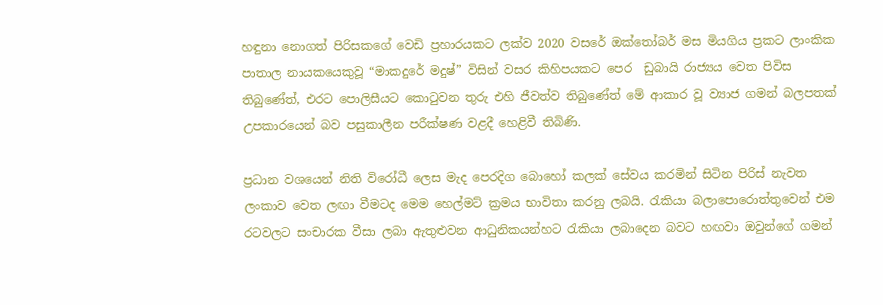හඳුනා නොගත් පිරිසකගේ වෙඩි ප්‍රහාරයකට ලක්ව 2020 වසරේ ඔක්තෝබර් මස මියගිය ප්‍රකට ලාංකික    පාතාල නායකයෙකුවූ “මාකදුරේ මදුෂ්” විසින් වසර කිහිපයකට පෙර  ඩුබායි රාජ්‍යය වෙත පිවිස තිබුණේත්, එරට පොලිසීයට කොටුවන තුරු එහි ජීවත්ව තිබුණේත් මේ ආකාර වූ ව්‍යාජ ගමන් බලපතක් උපකාරයෙන් බව පසුකාලීන පරීක්ෂණ වළදී හෙළිවී තිබිණි.

ප්‍රධාන වශයෙන් නිති විරෝධී ලෙස මැද පෙරදිග බොහෝ කලක් සේවය කරමින් සිටින පිරිස් නැවත ලංකාව වෙත ලඟා වීමටද මෙම හෙල්මට් ක්‍රමය භාවිතා කරනු ලබයි. රැකියා බලාපොරොත්තුවෙන් එම රටවලට සංචාරක වීසා ලබා ඇතුළුවන ආධුනිකයන්හට රැකියා ලබාදෙන බවට හඟවා ඔවුන්ගේ ගමන්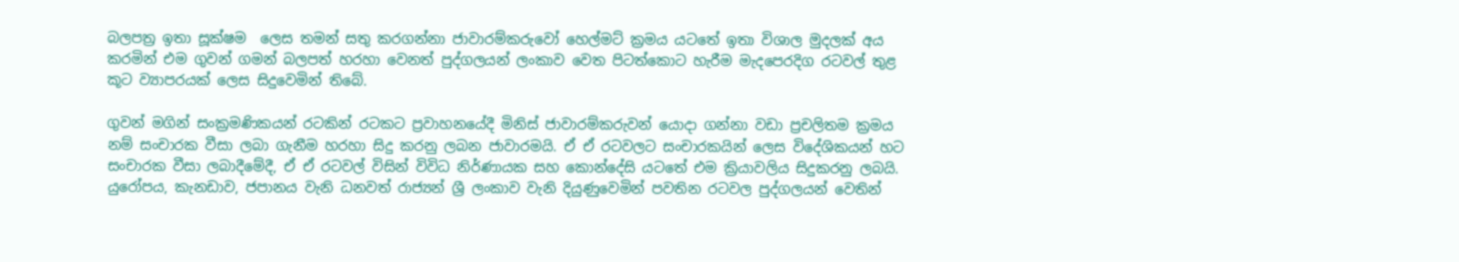බලපත්‍ර ඉතා සූක්ෂම  ලෙස තමන් සතු කරගන්නා ජාවාරම්කරුවෝ හෙල්මට් ක්‍රමය යටතේ ඉතා විශාල මුදලක් අය කරමින් එම ගුවන් ගමන් බලපත් හරහා වෙනත් පුද්ගලයන් ලංකාව වෙත පිටත්කොට හැරීම මැදපෙරදිග රටවල් තුළ කූට ව්‍යාපරයක් ලෙස සිදුවෙමින් තිබේ.

ගුවන් මගින් සංක්‍රමණිකයන් රටකින් රටකට ප්‍රවාහනයේදී මිනිස් ජාවාරම්කරුවන් යොදා ගන්නා වඩා ප්‍රචලිතම ක්‍රමය නම් සංචාරක වීසා ලබා ගැනීම හරහා සිදු කරනු ලබන ජාවාරමයි. ඒ ඒ රටවලට සංචාරකයින් ලෙස විදේශිකයන් හට සංචාරක වීසා ලබාදීමේදී, ඒ ඒ රටවල් විසින් විවිධ නිර්ණායක සහ කොන්දේසි යටතේ එම ක්‍රියාවලිය සිදුකරනු ලබයි. යුරෝපය, කැනඩාව, ජපානය වැනි ධනවත් රාජ්‍යන් ශ්‍රී ලංකාව වැනි දියුණුවෙමින් පවතින රටවල පුද්ගලයන් වෙතින්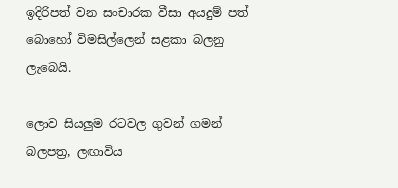ඉදිරිපත් වන සංචාරක වීසා අයදුම් පත්  බොහෝ විමසිල්ලෙන් සළකා බලනු ලැබෙයි.

ලොව සියලුම රටවල ගුවන් ගමන් බලපත්‍ර, ලඟාවිය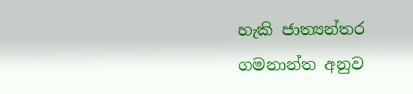හැකි ජාත්‍යන්තර ගමනාන්ත අනුව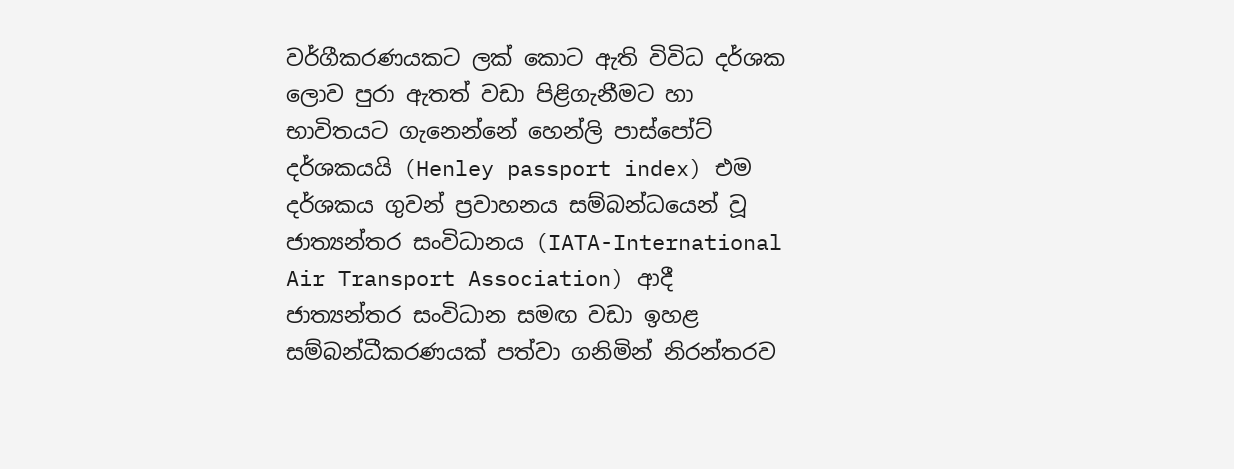වර්ගීකරණයකට ලක් කොට ඇති විවිධ දර්ශක ලොව පුරා ඇතත් වඩා පිළිගැනීමට හා භාවිතයට ගැනෙන්නේ හෙන්ලි පාස්පෝට් දර්ශකයයි (Henley passport index) එම දර්ශකය ගුවන් ප්‍රවාහනය සම්බන්ධයෙන් වූ ජාත්‍යන්තර සංවිධානය (IATA-International Air Transport Association) ආදී ජාත්‍යන්තර සංවිධාන සමඟ වඩා ඉහළ සම්බන්ධීකරණයක් පත්වා ගනිමින් නිරන්තරව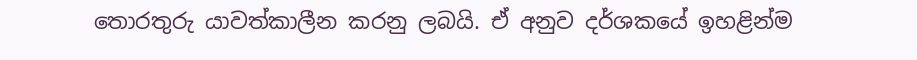තොරතුරු යාවත්කාලීන කරනු ලබයි. ඒ අනුව දර්ශකයේ ඉහළින්ම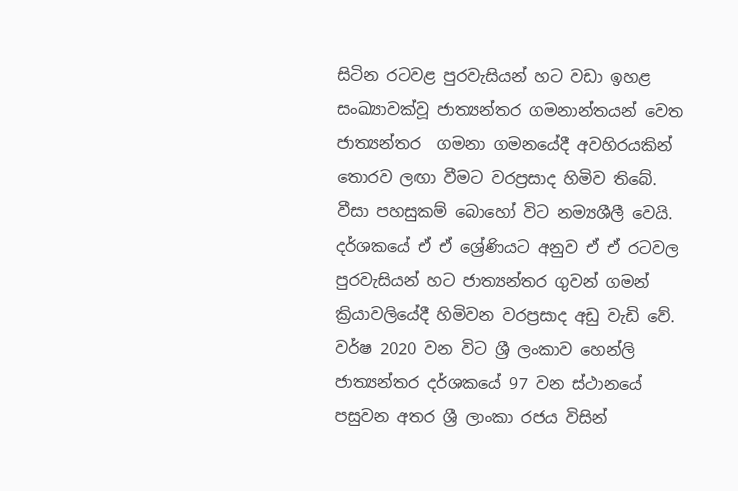සිටින රටවළ පුරවැසියන් හට වඩා ඉහළ සංඛ්‍යාවක්වූ ජාත්‍යන්තර ගමනාන්තයන් වෙත ජාත්‍යන්තර  ගමනා ගමනයේදී අවහිරයකින් තොරව ලඟා වීමට වරප්‍රසාද හිමිව තිබේ. වීසා පහසුකම් බොහෝ විට නම්‍යශීලී වෙයි. දර්ශකයේ ඒ ඒ ශ්‍රේණියට අනුව ඒ ඒ රටවල පුරවැසියන් හට ජාත්‍යන්තර ගුවන් ගමන් ක්‍රියාවලියේදී හිමිවන වරප්‍රසාද අඩු වැඩි වේ. වර්ෂ 2020 වන විට ශ්‍රී ලංකාව හෙන්ලි ජාත්‍යන්තර දර්ශකයේ 97 වන ස්ථානයේ පසුවන අතර ශ්‍රී ලාංකා රජය විසින්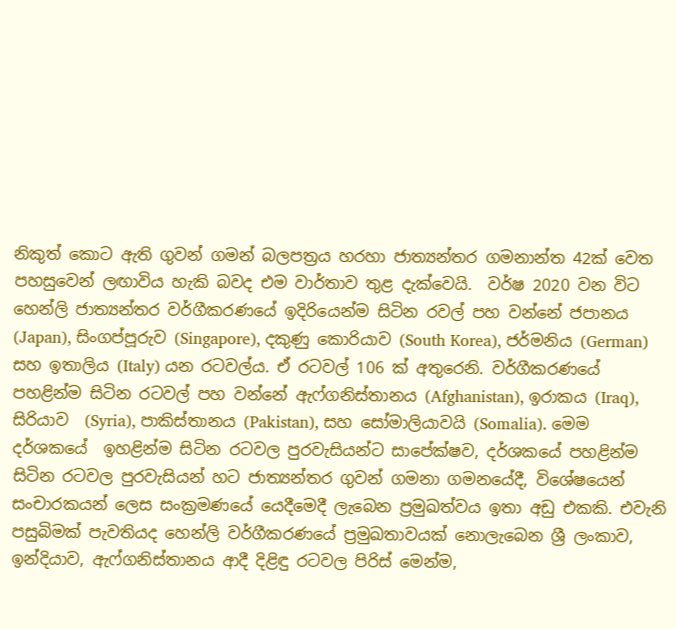නිකුත් කොට ඇති ගුවන් ගමන් බලපත්‍රය හරහා ජාත්‍යන්තර ගමනාන්ත 42ක් වෙත පහසුවෙන් ලඟාවිය හැකි බවද එම වාර්තාව තුළ දැක්වෙයි.  වර්ෂ 2020 වන විට හෙන්ලි ජාත්‍යන්තර වර්ගීකරණයේ ඉදිරියෙන්ම සිටින රවල් පහ වන්නේ ජපානය (Japan), සිංගප්පූරුව (Singapore), දකුණු කොරියාව (South Korea), ජර්මනිය (German) සහ ඉතාලිය (Italy) යන රටවල්ය. ඒ රටවල් 106 ක් අතුරෙනි. වර්ගීකරණයේ පහළින්ම සිටින රටවල් පහ වන්නේ ඇෆ්ගනිස්තානය (Afghanistan), ඉරාකය (Iraq), සිරියාව  (Syria), පාකිස්තානය (Pakistan), සහ සෝමාලියාවයි (Somalia). මෙම දර්ශකයේ  ඉහළින්ම සිටින රටවල පුරවැසියන්ට සාපේක්ෂව, දර්ශකයේ පහළින්ම සිටින රටවල පුරවැසියන් හට ජාත්‍යන්තර ගුවන් ගමනා ගමනයේදී, විශේෂයෙන් සංචාරකයන් ලෙස සංක්‍රමණයේ යෙදීමෙදී ලැබෙන ප්‍රමුඛත්වය ඉතා අඩු එකකි. එවැනි පසුබිමක් පැවතියද හෙන්ලි වර්ගීකරණයේ ප්‍රමුඛතාවයක් නොලැබෙන ශ්‍රී ලංකාව, ඉන්දියාව, ඇෆ්ගනිස්තානය ආදී දිළිඳු රටවල පිරිස් මෙන්ම,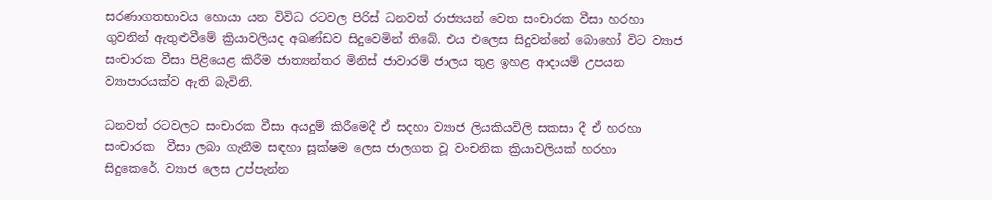සරණාගතභාවය හොයා යන විවිධ රටවල පිරිස් ධනවත් රාජ්‍යයන් වෙත සංචාරක වීසා හරහා ගුවනින් ඇතුළුවීමේ ක්‍රියාවලියද අඛණ්ඩව සිදුවෙමින් තිබේ. එය එලෙස සිදුවන්නේ බොහෝ විට ව්‍යාජ සංචාරක වීසා පිළියෙළ කිරීම ජාත්‍යන්තර මිනිස් ජාවාරම් ජාලය තුළ ඉහළ ආදායම් උපයන ව්‍යාපාරයක්ව ඇති බැවිනි.

ධනවත් රටවලට සංචාරක වීසා අයදුම් කිරීමෙදී ඒ සදහා ව්‍යාජ ලියකියවිලි සකසා දී ඒ හරහා සංචාරක  වීසා ලබා ගැනීම සඳහා සූක්ෂම ලෙස ජාලගත වූ වංචනික ක්‍රියාවලියක් හරහා  සිදුකෙරේ. ව්‍යාජ ලෙස උප්පැන්න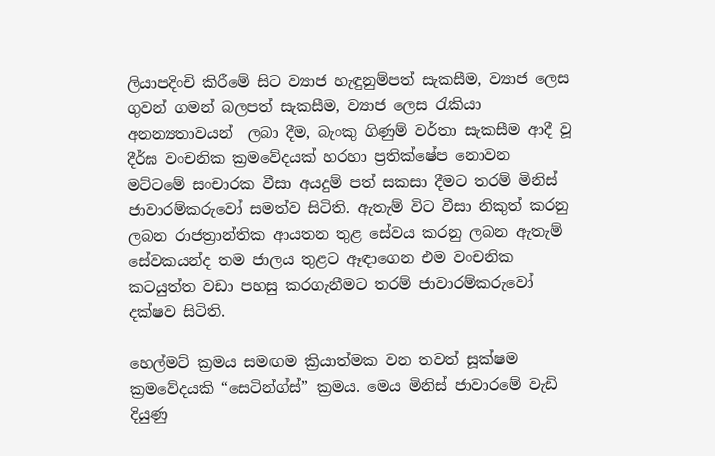ලියාපදිංචි කිරීමේ සිට ව්‍යාජ හැඳුනුම්පත් සැකසීම, ව්‍යාජ ලෙස ගුවන් ගමන් බලපත් සැකසීම, ව්‍යාජ ලෙස රැකියා අනන්‍යතාවයන්  ලබා දීම, බැංකු ගිණුම් වර්තා සැකසීම ආදී වූ දීර්ඝ වංචනික ක්‍රමවේදයක් හරහා ප්‍රතික්ෂේප නොවන මට්ටමේ සංචාරක වීසා අයදුම් පත් සකසා දීමට තරම් මිනිස් ජාවාරම්කරුවෝ සමත්ව සිටිති. ඇතැම් විට වීසා නිකුත් කරනු ලබන රාජත්‍රාන්තික ආයතන තුළ සේවය කරනු ලබන ඇතැම් සේවකයන්ද තම ජාලය තුළට ඈඳාගෙන එම වංචනික කටයුත්ත වඩා පහසු කරගැනීමට තරම් ජාවාරම්කරුවෝ දක්ෂව සිටිති.

හෙල්මට් ක්‍රමය සමඟම ක්‍රියාත්මක වන තවත් සූක්ෂම ක්‍රමවේදයකි “සෙටින්ග්ස්” ක්‍රමය. මෙය මිනිස් ජාවාරමේ වැඩි දියුණු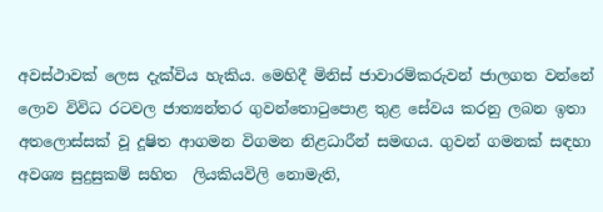අවස්ථාවක් ලෙස දැක්විය හැකිය. මෙහිදී මිනිස් ජාවාරම්කරුවන් ජාලගත වන්නේ ලොව විවිධ රටවල ජාත්‍යන්තර ගුවන්තොටුපොළ තුළ සේවය කරනු ලබන ඉතා අතලොස්සක් වූ දූෂිත ආගමන විගමන නිළධාරීන් සමඟය. ගුවන් ගමනක් සඳහා අවශ්‍ය සුදුසුකම් සහිත  ලියකියවිලි නොමැති,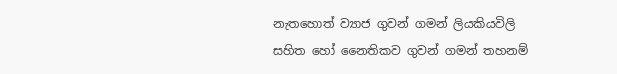නැතහොත් ව්‍යාජ ගුවන් ගමන් ලියකියවිලි සහිත හෝ නෛතිකව ගුවන් ගමන් තහනම්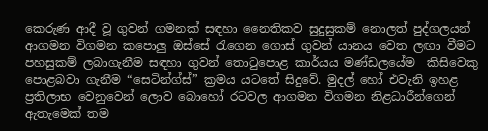කෙරුණ ආදී වූ ගුවන් ගමනක් සඳහා නෛතිකව සුදුසුකම් නොලත් පුද්ගලයන් ආගමන විගමන කපොලු ඔස්සේ රැගෙන ගොස් ගුවන් යානය වෙත ලඟා වීමට පහසුකම් ලබාගැනීම සඳහා ගුවන් තොටුපොළ කාර්යය මණ්ඩලයේම  කිසිවෙකු පොළබවා ගැනීම “සෙටින්ග්ස්” ක්‍රමය යටතේ සිදුවේ. මුදල් හෝ එවැනි ඉහළ ප්‍රතිලාභ වෙනුවෙන් ලොව බොහෝ රටවල ආගමන විගමන නිළධාරීන්ගෙන් ඇතැමෙක් තම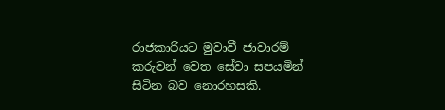රාජකාරියට මුවාවී ජාවාරම් කරුවන් වෙත සේවා සපයමින් සිටින බව නොරහසකි.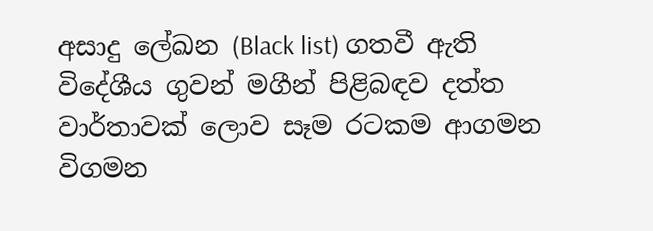අසාදු ලේඛන (Black list) ගතවී ඇති විදේශීය ගුවන් මගීන් පිළිබඳව දත්ත වාර්තාවක් ලොව සෑම රටකම ආගමන විගමන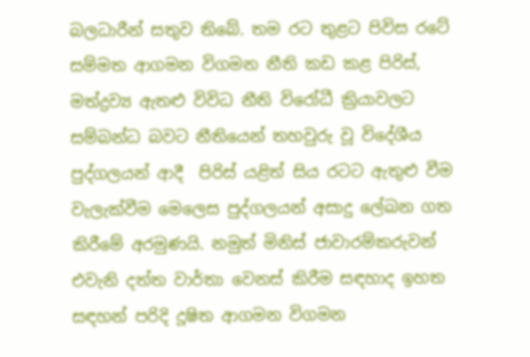බලධාරීන් සතුව තිබේ. තම රට තුළට පිවිස රටේ  සම්මත ආගමන විගමන නීති කඩ කළ පිරිස්, මත්ද්‍රව්‍ය ඇතළු විවිධ නීති විරෝධී ක්‍රියාවලට සම්බන්ධ බවට නීතියෙන් තහවුරු වූ විදේශීය පුද්ගලයන් ආදී  පිරිස් යළිත් සිය රටට ඇතුළු වීම වැලැක්වීම මෙලෙස පුද්ගලයන් අසාදු ලේඛන ගත කිරීමේ අරමුණයි. නමුත් මිනිස් ජාවාරම්කරුවන් එවැනි දත්ත වාර්තා වෙනස් කිරීම සඳහාද ඉහත සඳහන් පරිදි දූෂිත ආගමන විගමන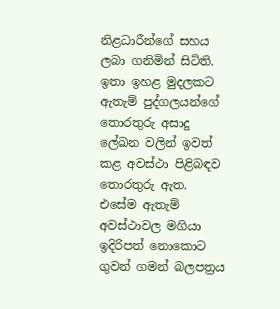නිළධාරීන්ගේ සහය ලබා ගනිමින් සිටිති. ඉතා ඉහළ මුදලකට ඇතැම් පුද්ගලයන්ගේ තොරතුරු අසාදු ලේඛන වලින් ඉවත් කළ අවස්ථා පිළිබඳව තොරතුරු ඇත. එසේම ඇතැම් අවස්ථාවල මගියා  ඉදිරිපත් නොකොට ගුවන් ගමන් බලපත්‍රය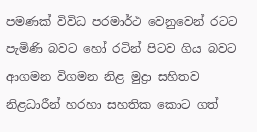පමණක් විවිධ පරමාර්ථ වෙනුවෙන් රටට පැමිණි බවට හෝ රටින් පිටව ගිය බවට ආගමන විගමන නිළ මුද්‍රා සහිතව නිළධාරීන් හරහා සහතික කොට ගත්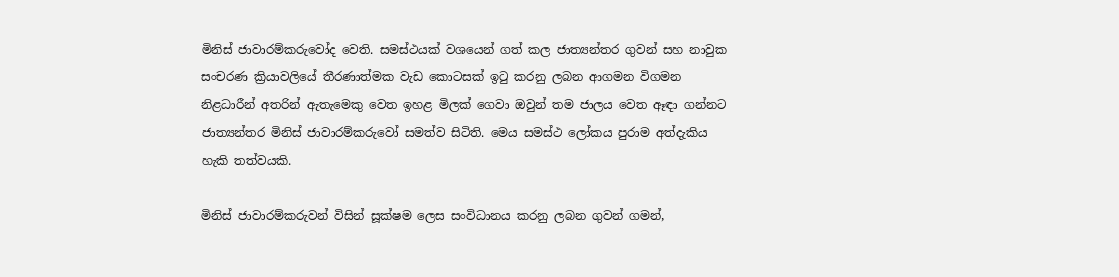මිනිස් ජාවාරම්කරුවෝද වෙති. සමස්ථයක් වශයෙන් ගත් කල ජාත්‍යන්තර ගුවන් සහ නාවුක සංචරණ ක්‍රියාවලියේ තීරණාත්මක වැඩ කොටසක් ඉටු කරනු ලබන ආගමන විගමන නිළධාරීන් අතරින් ඇතැමෙකු වෙත ඉහළ මිලක් ගෙවා ඔවුන් තම ජාලය වෙත ඈඳා ගන්නට ජාත්‍යන්තර මිනිස් ජාවාරම්කරුවෝ සමත්ව සිටිති. මෙය සමස්ථ ලෝකය පුරාම අත්දැකිය හැකි තත්වයකි.

මිනිස් ජාවාරම්කරුවන් විසින් සූක්ෂම ලෙස සංවිධානය කරනු ලබන ගුවන් ගමන්,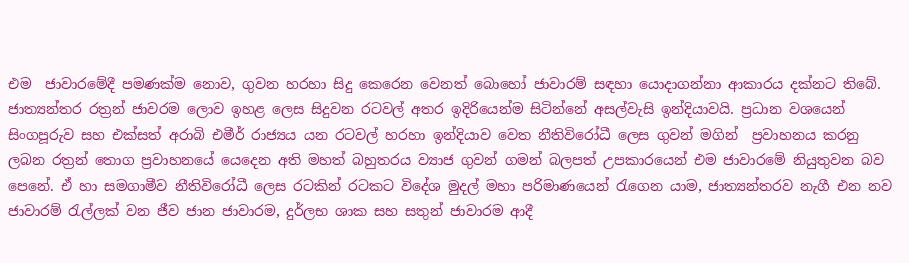එම  ජාවාරමේදී පමණක්ම නොව, ගුවන හරහා සිදු කෙරෙන වෙනත් බොහෝ ජාවාරම් සඳහා යොදාගන්නා ආකාරය දක්නට තිබේ. ජාත්‍යන්තර රත්‍රන් ජාවරම ලොව ඉහළ ලෙස සිදුවන රටවල් අතර ඉදිරියෙන්ම සිටින්නේ අසල්වැසි ඉන්දියාවයි. ප්‍රධාන වශයෙන් සිංගපූරුව සහ එක්සත් අරාබි එමීර් රාජ්‍යය යන රටවල් හරහා ඉන්දියාව වෙත නීතිවිරෝධී ලෙස ගුවන් මගින්  ප්‍රවාහනය කරනු ලබන රත්‍රන් තොග ප්‍රවාහනයේ යෙදෙන අති මහත් බහුතරය ව්‍යාජ ගුවන් ගමන් බලපත් උපකාරයෙන් එම ජාවාරමේ නියුතුවන බව පෙනේ. ඒ හා සමගාමීව නීතිවිරෝධී ලෙස රටකින් රටකට විදේශ මුදල් මහා පරිමාණයෙන් රැගෙන යාම, ජාත්‍යන්තරව නැගී එන නව ජාවාරම් රැල්ලක් වන ජීව ජාන ජාවාරම, දුර්ලභ ශාක සහ සතුන් ජාවාරම ආදී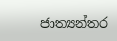ජාත්‍යන්තර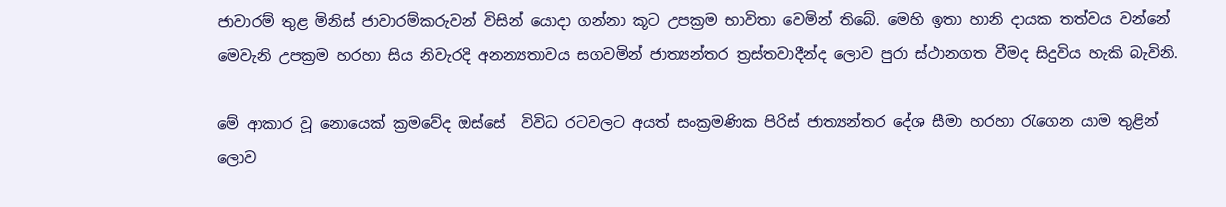ජාවාරම් තුළ මිනිස් ජාවාරම්කරුවන් විසින් යොදා ගන්නා කූට උපක්‍රම භාවිතා වෙමින් තිබේ. මෙහි ඉතා හානි දායක තත්වය වන්නේ මෙවැනි උපක්‍රම හරහා සිය නිවැරදි අනන්‍යතාවය සගවමින් ජාත්‍යන්තර ත්‍රස්තවාදීන්ද ලොව පුරා ස්ථානගත වීමද සිදුවිය හැකි බැවිනි.

මේ ආකාර වූ නොයෙක් ක්‍රමවේද ඔස්සේ  විවිධ රටවලට අයත් සංක්‍රමණික පිරිස් ජාත්‍යන්තර දේශ සීමා හරහා රැගෙන යාම තුළින්  ලොව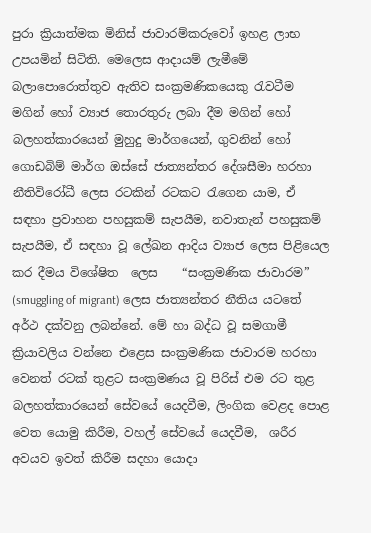පුරා ක්‍රියාත්මක මිනිස් ජාවාරම්කරුවෝ ඉහළ ලාභ උපයමින් සිටිති. මෙලෙස ආදායම් ලැමීමේ බලාපොරොත්තුව ඇතිව සංක්‍රමණිකයෙකු රැවටීම මගින් හෝ ව්‍යාජ තොරතුරු ලබා දීම මගින් හෝ බලහත්කාරයෙන් මුහුදු මාර්ගයෙන්, ගුවනින් හෝ ගොඩබිම් මාර්ග ඔස්සේ ජාත්‍යන්තර දේශසීමා හරහා නීතිවිරෝධී ලෙස රටකින් රටකට රැගෙන යාම, ඒ සඳහා ප්‍රවාහන පහසුකම් සැපයීම, නවාතැන් පහසුකම් සැපයීම, ඒ සඳහා වූ ලේඛන ආදිය ව්‍යාජ ලෙස පිළියෙල කර දීමය විශේෂිත  ලෙස    “සංක්‍රමණික ජාවාරම”  (smuggling of migrant) ලෙස ජාත්‍යන්තර නීතිය යටතේ අර්ථ දක්වනු ලබන්නේ. මේ හා බද්ධ වූ සමගාමී ක්‍රියාවලිය වන්නෙ එළෙස සංක්‍රමණික ජාවාරම හරහා වෙනත් රටක් තුළට සංක්‍රමණය වූ පිරිස් එම රට තුළ බලහත්කාරයෙන් සේවයේ යෙදවීම, ලිංගික වෙළද පොළ වෙත යොමු කිරීම, වහල් සේවයේ යෙදවීම,  ශරීර අවයව ඉවත් කිරීම සදහා යොදා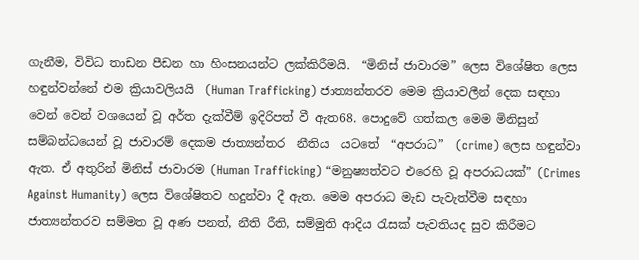ගැනීම, විවිධ තාඩන පීඩන හා හිංසනයන්ට ලක්කිරීමයි.  “මිනිස් ජාවාරම” ලෙස විශේෂිත ලෙස හඳුන්වන්නේ එම ක්‍රියාවලියයි  (Human Trafficking) ජාත්‍යන්තරව මෙම ක්‍රියාවලීන් දෙක සඳහා වෙන් වෙන් වශයෙන් වූ අර්ත දැක්වීම් ඉදිරිපත් වී ඇත68. පොදුවේ ගත්කල මෙම මිනිසුන් සම්බන්ධයෙන් වූ ජාවාරම් දෙකම ජාත්‍යන්තර  නීතිය  යටතේ  “අපරාධ”  (crime) ලෙස හඳුන්වා ඇත. ඒ අතුරින් මිනිස් ජාවාරම (Human Trafficking) “මනුෂ්‍යත්වට එරෙහි වූ අපරාධයක්” (Crimes Against Humanity) ලෙස විශේෂිතව හදුන්වා දී ඇත. මෙම අපරාධ මැඩ පැවැත්වීම සඳහා ජාත්‍යන්තරව සම්මත වූ අණ පනත්, නීති රීති, සම්මුති ආදිය රැසක් පැවතියද සුව කිරීමට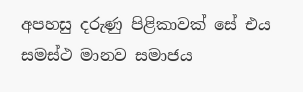අපහසු දරුණු පිළිකාවක් සේ එය සමස්ථ මානව සමාජය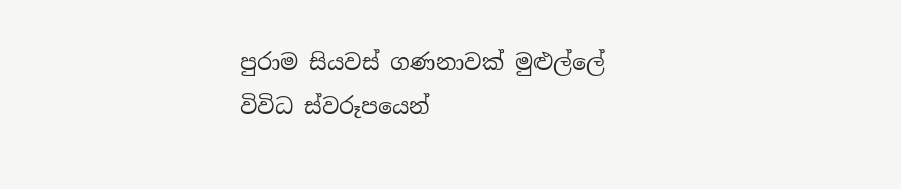පුරාම සියවස් ගණනාවක් මුළුල්ලේ විවිධ ස්වරූපයෙන්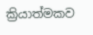ක්‍රියාත්මකව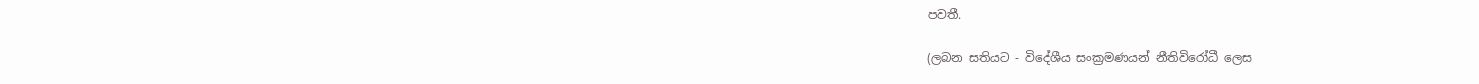පවතී.

(ලබන සතියට - විදේශීය සංක්‍රමණයන් නීතිවිරෝධී ලෙස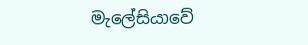මැලේසියාවේ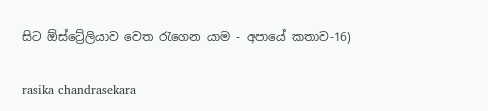සිට ඕස්ට්‍රේලියාව වෙත රැගෙන යාම - අපායේ කතාව-16)

rasika chandrasekara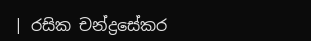| රසික චන්ද්‍රසේකර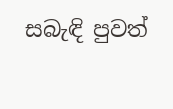සබැඳි පුවත්